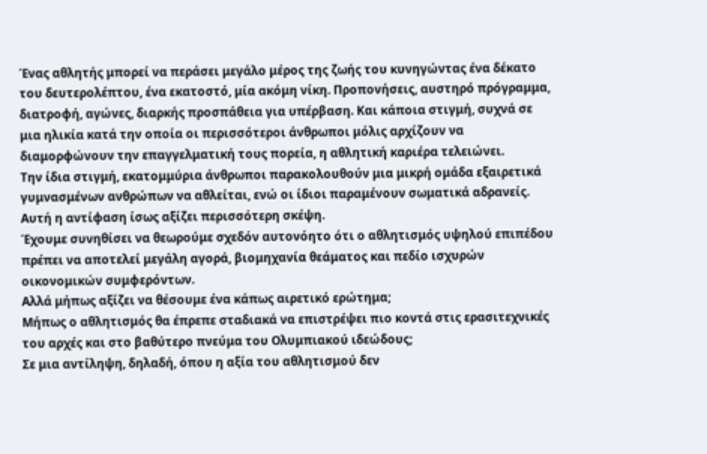Ένας αθλητής μπορεί να περάσει μεγάλο μέρος της ζωής του κυνηγώντας ένα δέκατο του δευτερολέπτου, ένα εκατοστό, μία ακόμη νίκη. Προπονήσεις, αυστηρό πρόγραμμα, διατροφή, αγώνες, διαρκής προσπάθεια για υπέρβαση. Και κάποια στιγμή, συχνά σε μια ηλικία κατά την οποία οι περισσότεροι άνθρωποι μόλις αρχίζουν να διαμορφώνουν την επαγγελματική τους πορεία, η αθλητική καριέρα τελειώνει.
Την ίδια στιγμή, εκατομμύρια άνθρωποι παρακολουθούν μια μικρή ομάδα εξαιρετικά γυμνασμένων ανθρώπων να αθλείται, ενώ οι ίδιοι παραμένουν σωματικά αδρανείς.
Αυτή η αντίφαση ίσως αξίζει περισσότερη σκέψη.
Έχουμε συνηθίσει να θεωρούμε σχεδόν αυτονόητο ότι ο αθλητισμός υψηλού επιπέδου πρέπει να αποτελεί μεγάλη αγορά, βιομηχανία θεάματος και πεδίο ισχυρών οικονομικών συμφερόντων.
Αλλά μήπως αξίζει να θέσουμε ένα κάπως αιρετικό ερώτημα;
Μήπως ο αθλητισμός θα έπρεπε σταδιακά να επιστρέψει πιο κοντά στις ερασιτεχνικές του αρχές και στο βαθύτερο πνεύμα του Ολυμπιακού ιδεώδους;
Σε μια αντίληψη, δηλαδή, όπου η αξία του αθλητισμού δεν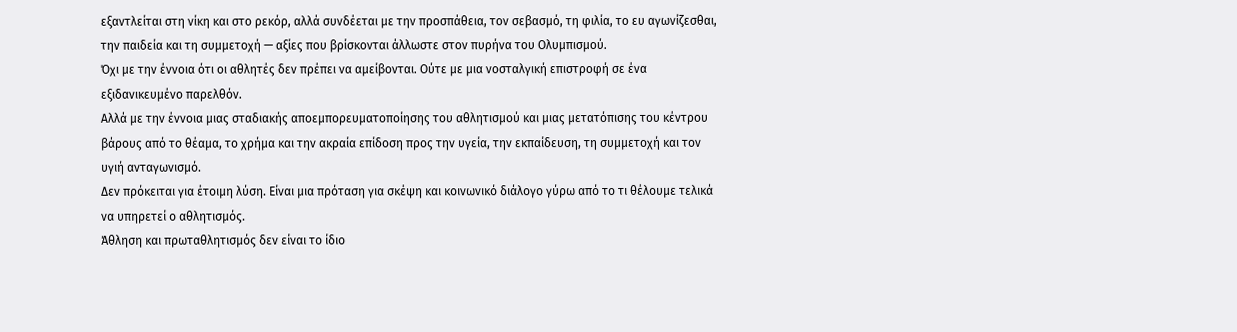εξαντλείται στη νίκη και στο ρεκόρ, αλλά συνδέεται με την προσπάθεια, τον σεβασμό, τη φιλία, το ευ αγωνίζεσθαι, την παιδεία και τη συμμετοχή — αξίες που βρίσκονται άλλωστε στον πυρήνα του Ολυμπισμού.
Όχι με την έννοια ότι οι αθλητές δεν πρέπει να αμείβονται. Ούτε με μια νοσταλγική επιστροφή σε ένα εξιδανικευμένο παρελθόν.
Αλλά με την έννοια μιας σταδιακής αποεμπορευματοποίησης του αθλητισμού και μιας μετατόπισης του κέντρου βάρους από το θέαμα, το χρήμα και την ακραία επίδοση προς την υγεία, την εκπαίδευση, τη συμμετοχή και τον υγιή ανταγωνισμό.
Δεν πρόκειται για έτοιμη λύση. Είναι μια πρόταση για σκέψη και κοινωνικό διάλογο γύρω από το τι θέλουμε τελικά να υπηρετεί ο αθλητισμός.
Άθληση και πρωταθλητισμός δεν είναι το ίδιο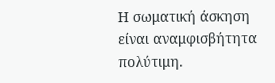Η σωματική άσκηση είναι αναμφισβήτητα πολύτιμη.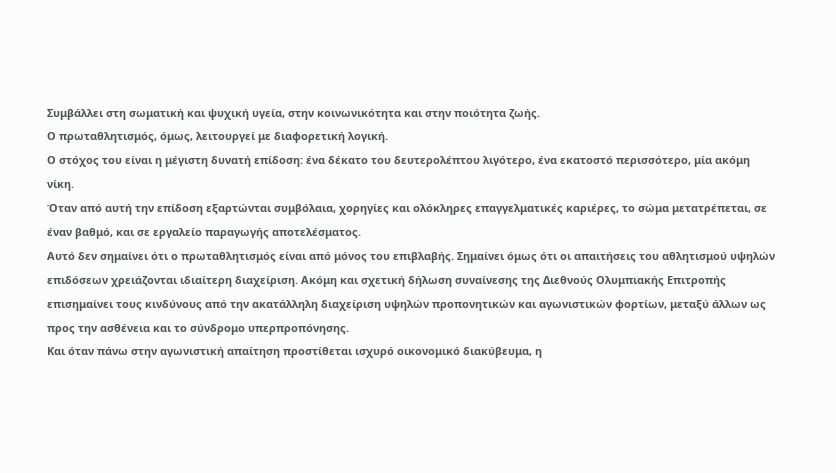Συμβάλλει στη σωματική και ψυχική υγεία, στην κοινωνικότητα και στην ποιότητα ζωής.
Ο πρωταθλητισμός, όμως, λειτουργεί με διαφορετική λογική.
Ο στόχος του είναι η μέγιστη δυνατή επίδοση: ένα δέκατο του δευτερολέπτου λιγότερο, ένα εκατοστό περισσότερο, μία ακόμη νίκη.
Όταν από αυτή την επίδοση εξαρτώνται συμβόλαια, χορηγίες και ολόκληρες επαγγελματικές καριέρες, το σώμα μετατρέπεται, σε έναν βαθμό, και σε εργαλείο παραγωγής αποτελέσματος.
Αυτό δεν σημαίνει ότι ο πρωταθλητισμός είναι από μόνος του επιβλαβής. Σημαίνει όμως ότι οι απαιτήσεις του αθλητισμού υψηλών επιδόσεων χρειάζονται ιδιαίτερη διαχείριση. Ακόμη και σχετική δήλωση συναίνεσης της Διεθνούς Ολυμπιακής Επιτροπής επισημαίνει τους κινδύνους από την ακατάλληλη διαχείριση υψηλών προπονητικών και αγωνιστικών φορτίων, μεταξύ άλλων ως προς την ασθένεια και το σύνδρομο υπερπροπόνησης.
Και όταν πάνω στην αγωνιστική απαίτηση προστίθεται ισχυρό οικονομικό διακύβευμα, η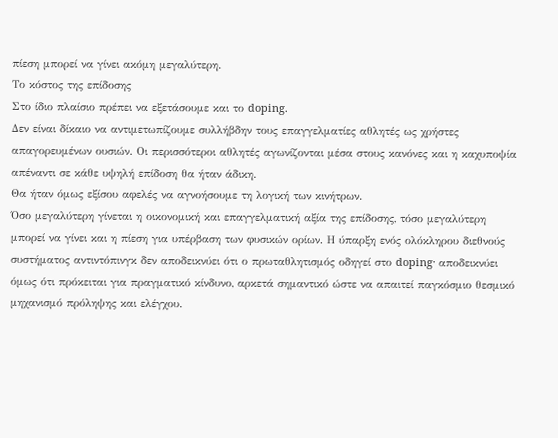πίεση μπορεί να γίνει ακόμη μεγαλύτερη.
Το κόστος της επίδοσης
Στο ίδιο πλαίσιο πρέπει να εξετάσουμε και το doping.
Δεν είναι δίκαιο να αντιμετωπίζουμε συλλήβδην τους επαγγελματίες αθλητές ως χρήστες απαγορευμένων ουσιών. Οι περισσότεροι αθλητές αγωνίζονται μέσα στους κανόνες και η καχυποψία απέναντι σε κάθε υψηλή επίδοση θα ήταν άδικη.
Θα ήταν όμως εξίσου αφελές να αγνοήσουμε τη λογική των κινήτρων.
Όσο μεγαλύτερη γίνεται η οικονομική και επαγγελματική αξία της επίδοσης, τόσο μεγαλύτερη μπορεί να γίνει και η πίεση για υπέρβαση των φυσικών ορίων. Η ύπαρξη ενός ολόκληρου διεθνούς συστήματος αντιντόπινγκ δεν αποδεικνύει ότι ο πρωταθλητισμός οδηγεί στο doping· αποδεικνύει όμως ότι πρόκειται για πραγματικό κίνδυνο, αρκετά σημαντικό ώστε να απαιτεί παγκόσμιο θεσμικό μηχανισμό πρόληψης και ελέγχου.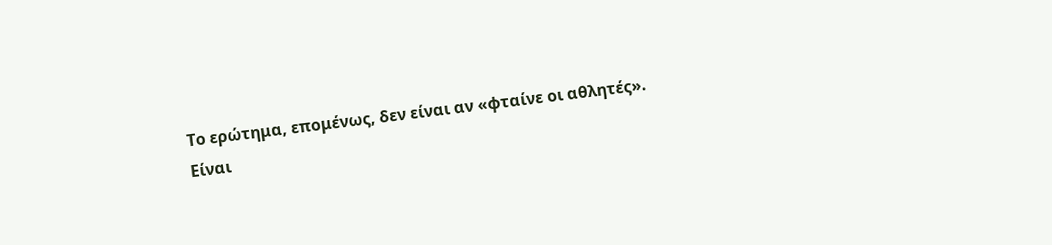Το ερώτημα, επομένως, δεν είναι αν «φταίνε οι αθλητές».
Είναι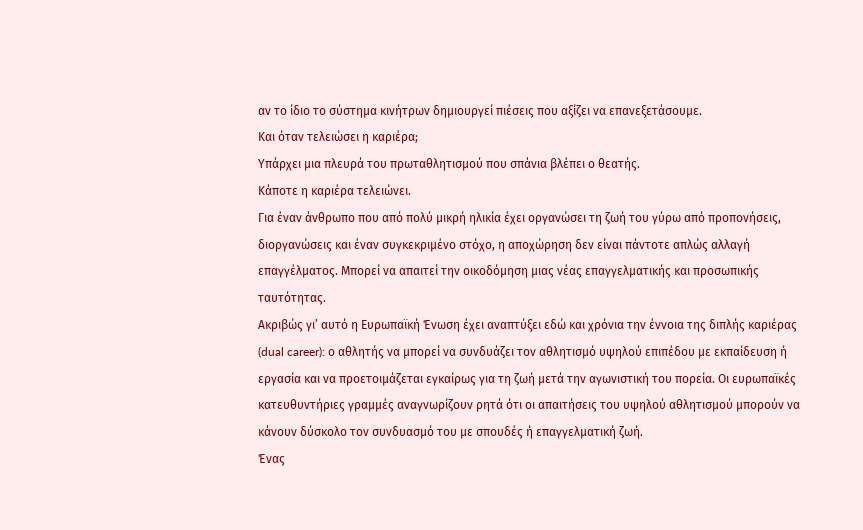αν το ίδιο το σύστημα κινήτρων δημιουργεί πιέσεις που αξίζει να επανεξετάσουμε.
Και όταν τελειώσει η καριέρα;
Υπάρχει μια πλευρά του πρωταθλητισμού που σπάνια βλέπει ο θεατής.
Κάποτε η καριέρα τελειώνει.
Για έναν άνθρωπο που από πολύ μικρή ηλικία έχει οργανώσει τη ζωή του γύρω από προπονήσεις, διοργανώσεις και έναν συγκεκριμένο στόχο, η αποχώρηση δεν είναι πάντοτε απλώς αλλαγή επαγγέλματος. Μπορεί να απαιτεί την οικοδόμηση μιας νέας επαγγελματικής και προσωπικής ταυτότητας.
Ακριβώς γι’ αυτό η Ευρωπαϊκή Ένωση έχει αναπτύξει εδώ και χρόνια την έννοια της διπλής καριέρας (dual career): ο αθλητής να μπορεί να συνδυάζει τον αθλητισμό υψηλού επιπέδου με εκπαίδευση ή εργασία και να προετοιμάζεται εγκαίρως για τη ζωή μετά την αγωνιστική του πορεία. Οι ευρωπαϊκές κατευθυντήριες γραμμές αναγνωρίζουν ρητά ότι οι απαιτήσεις του υψηλού αθλητισμού μπορούν να κάνουν δύσκολο τον συνδυασμό του με σπουδές ή επαγγελματική ζωή.
Ένας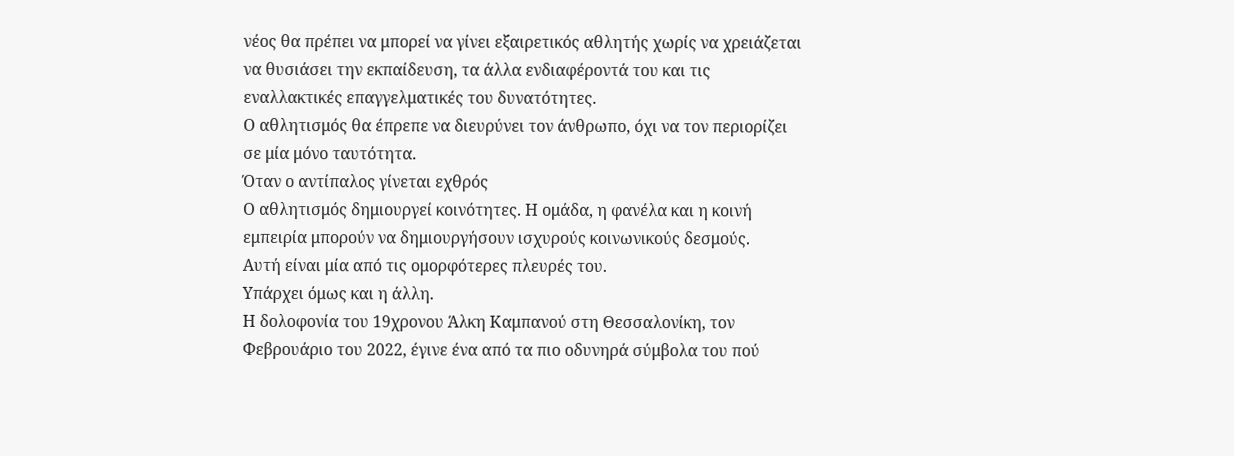νέος θα πρέπει να μπορεί να γίνει εξαιρετικός αθλητής χωρίς να χρειάζεται να θυσιάσει την εκπαίδευση, τα άλλα ενδιαφέροντά του και τις εναλλακτικές επαγγελματικές του δυνατότητες.
Ο αθλητισμός θα έπρεπε να διευρύνει τον άνθρωπο, όχι να τον περιορίζει σε μία μόνο ταυτότητα.
Όταν ο αντίπαλος γίνεται εχθρός
Ο αθλητισμός δημιουργεί κοινότητες. Η ομάδα, η φανέλα και η κοινή εμπειρία μπορούν να δημιουργήσουν ισχυρούς κοινωνικούς δεσμούς.
Αυτή είναι μία από τις ομορφότερες πλευρές του.
Υπάρχει όμως και η άλλη.
Η δολοφονία του 19χρονου Άλκη Καμπανού στη Θεσσαλονίκη, τον Φεβρουάριο του 2022, έγινε ένα από τα πιο οδυνηρά σύμβολα του πού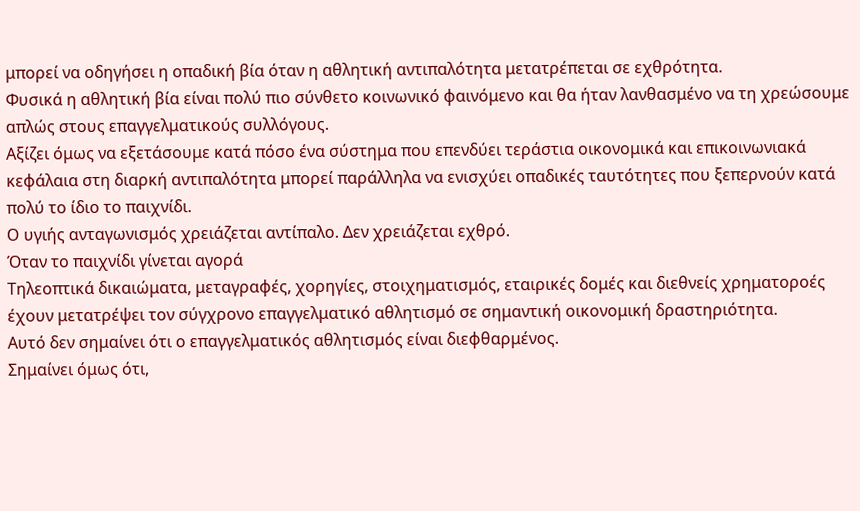μπορεί να οδηγήσει η οπαδική βία όταν η αθλητική αντιπαλότητα μετατρέπεται σε εχθρότητα.
Φυσικά η αθλητική βία είναι πολύ πιο σύνθετο κοινωνικό φαινόμενο και θα ήταν λανθασμένο να τη χρεώσουμε απλώς στους επαγγελματικούς συλλόγους.
Αξίζει όμως να εξετάσουμε κατά πόσο ένα σύστημα που επενδύει τεράστια οικονομικά και επικοινωνιακά κεφάλαια στη διαρκή αντιπαλότητα μπορεί παράλληλα να ενισχύει οπαδικές ταυτότητες που ξεπερνούν κατά πολύ το ίδιο το παιχνίδι.
Ο υγιής ανταγωνισμός χρειάζεται αντίπαλο. Δεν χρειάζεται εχθρό.
Όταν το παιχνίδι γίνεται αγορά
Τηλεοπτικά δικαιώματα, μεταγραφές, χορηγίες, στοιχηματισμός, εταιρικές δομές και διεθνείς χρηματοροές έχουν μετατρέψει τον σύγχρονο επαγγελματικό αθλητισμό σε σημαντική οικονομική δραστηριότητα.
Αυτό δεν σημαίνει ότι ο επαγγελματικός αθλητισμός είναι διεφθαρμένος.
Σημαίνει όμως ότι,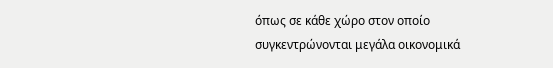όπως σε κάθε χώρο στον οποίο συγκεντρώνονται μεγάλα οικονομικά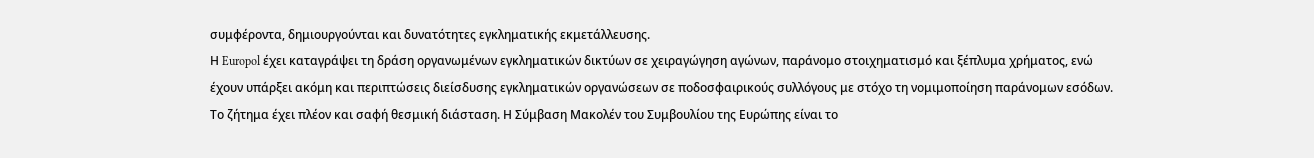συμφέροντα, δημιουργούνται και δυνατότητες εγκληματικής εκμετάλλευσης.
Η Europol έχει καταγράψει τη δράση οργανωμένων εγκληματικών δικτύων σε χειραγώγηση αγώνων, παράνομο στοιχηματισμό και ξέπλυμα χρήματος, ενώ έχουν υπάρξει ακόμη και περιπτώσεις διείσδυσης εγκληματικών οργανώσεων σε ποδοσφαιρικούς συλλόγους με στόχο τη νομιμοποίηση παράνομων εσόδων.
Το ζήτημα έχει πλέον και σαφή θεσμική διάσταση. Η Σύμβαση Μακολέν του Συμβουλίου της Ευρώπης είναι το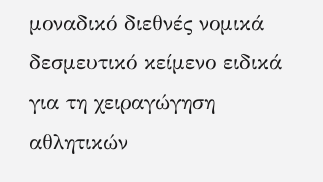μοναδικό διεθνές νομικά δεσμευτικό κείμενο ειδικά για τη χειραγώγηση αθλητικών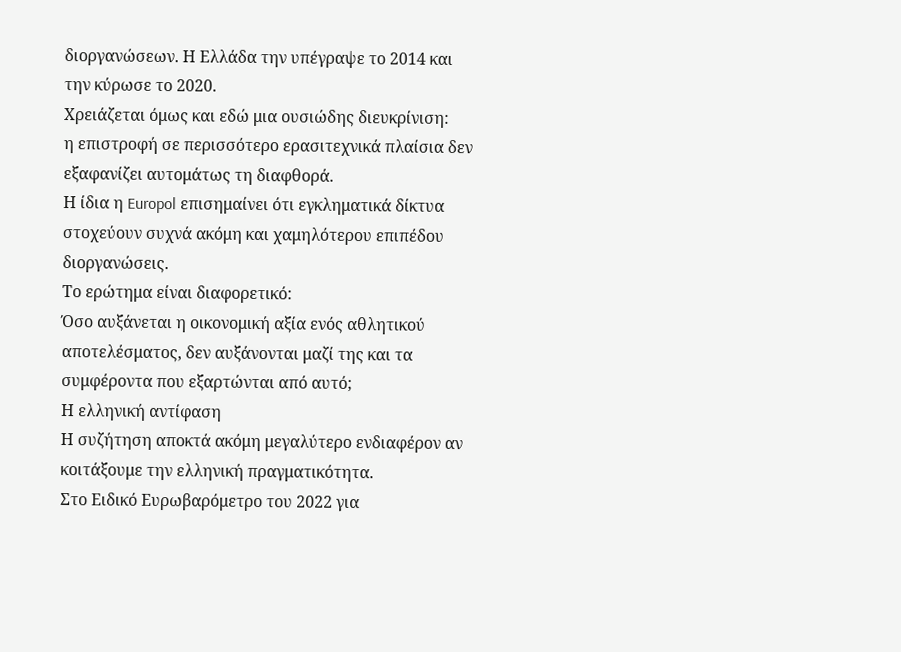διοργανώσεων. Η Ελλάδα την υπέγραψε το 2014 και την κύρωσε το 2020.
Χρειάζεται όμως και εδώ μια ουσιώδης διευκρίνιση:
η επιστροφή σε περισσότερο ερασιτεχνικά πλαίσια δεν εξαφανίζει αυτομάτως τη διαφθορά.
Η ίδια η Europol επισημαίνει ότι εγκληματικά δίκτυα στοχεύουν συχνά ακόμη και χαμηλότερου επιπέδου διοργανώσεις.
Το ερώτημα είναι διαφορετικό:
Όσο αυξάνεται η οικονομική αξία ενός αθλητικού αποτελέσματος, δεν αυξάνονται μαζί της και τα συμφέροντα που εξαρτώνται από αυτό;
Η ελληνική αντίφαση
Η συζήτηση αποκτά ακόμη μεγαλύτερο ενδιαφέρον αν κοιτάξουμε την ελληνική πραγματικότητα.
Στο Ειδικό Ευρωβαρόμετρο του 2022 για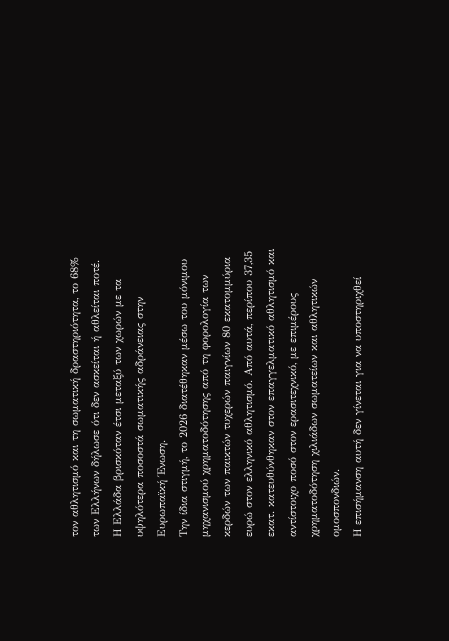τον αθλητισμό και τη σωματική δραστηριότητα, το 68% των Ελλήνων δήλωσε ότι δεν ασκείται ή αθλείται ποτέ. Η Ελλάδα βρισκόταν έτσι μεταξύ των χωρών με τα υψηλότερα ποσοστά σωματικής αδράνειας στην Ευρωπαϊκή Ένωση.
Την ίδια στιγμή, το 2026 διατέθηκαν μέσω του μόνιμου μηχανισμού χρηματοδότησης από τη φορολογία των κερδών των παικτών τυχερών παιγνίων 80 εκατομμύρια ευρώ στον ελληνικό αθλητισμό. Από αυτά, περίπου 37,35 εκατ. κατευθύνθηκαν στον επαγγελματικό αθλητισμό και αντίστοιχο ποσό στον ερασιτεχνικό, με επιμέρους χρηματοδότηση χιλιάδων σωματείων και αθλητικών ομοσπονδιών.
Η επισήμανση αυτή δεν γίνεται για να υποστηριχθεί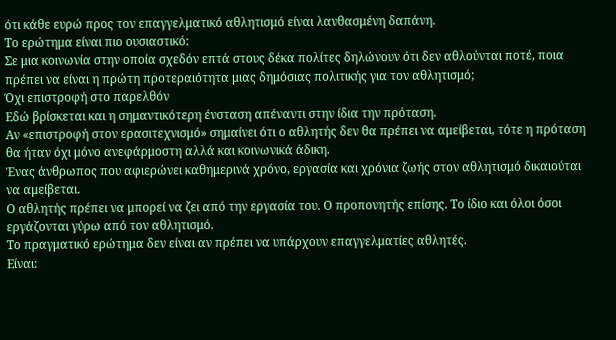ότι κάθε ευρώ προς τον επαγγελματικό αθλητισμό είναι λανθασμένη δαπάνη.
Το ερώτημα είναι πιο ουσιαστικό:
Σε μια κοινωνία στην οποία σχεδόν επτά στους δέκα πολίτες δηλώνουν ότι δεν αθλούνται ποτέ, ποια πρέπει να είναι η πρώτη προτεραιότητα μιας δημόσιας πολιτικής για τον αθλητισμό;
Όχι επιστροφή στο παρελθόν
Εδώ βρίσκεται και η σημαντικότερη ένσταση απέναντι στην ίδια την πρόταση.
Αν «επιστροφή στον ερασιτεχνισμό» σημαίνει ότι ο αθλητής δεν θα πρέπει να αμείβεται, τότε η πρόταση θα ήταν όχι μόνο ανεφάρμοστη αλλά και κοινωνικά άδικη.
Ένας άνθρωπος που αφιερώνει καθημερινά χρόνο, εργασία και χρόνια ζωής στον αθλητισμό δικαιούται να αμείβεται.
Ο αθλητής πρέπει να μπορεί να ζει από την εργασία του. Ο προπονητής επίσης. Το ίδιο και όλοι όσοι εργάζονται γύρω από τον αθλητισμό.
Το πραγματικό ερώτημα δεν είναι αν πρέπει να υπάρχουν επαγγελματίες αθλητές.
Είναι: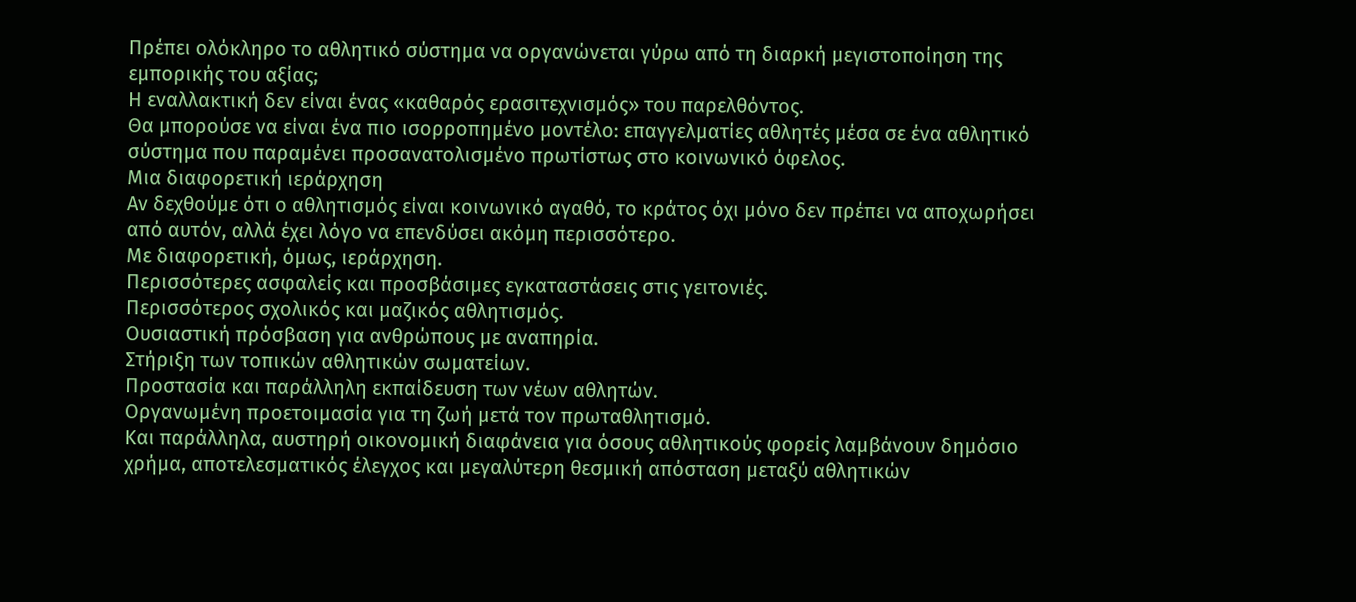Πρέπει ολόκληρο το αθλητικό σύστημα να οργανώνεται γύρω από τη διαρκή μεγιστοποίηση της εμπορικής του αξίας;
Η εναλλακτική δεν είναι ένας «καθαρός ερασιτεχνισμός» του παρελθόντος.
Θα μπορούσε να είναι ένα πιο ισορροπημένο μοντέλο: επαγγελματίες αθλητές μέσα σε ένα αθλητικό σύστημα που παραμένει προσανατολισμένο πρωτίστως στο κοινωνικό όφελος.
Μια διαφορετική ιεράρχηση
Αν δεχθούμε ότι ο αθλητισμός είναι κοινωνικό αγαθό, το κράτος όχι μόνο δεν πρέπει να αποχωρήσει από αυτόν, αλλά έχει λόγο να επενδύσει ακόμη περισσότερο.
Με διαφορετική, όμως, ιεράρχηση.
Περισσότερες ασφαλείς και προσβάσιμες εγκαταστάσεις στις γειτονιές.
Περισσότερος σχολικός και μαζικός αθλητισμός.
Ουσιαστική πρόσβαση για ανθρώπους με αναπηρία.
Στήριξη των τοπικών αθλητικών σωματείων.
Προστασία και παράλληλη εκπαίδευση των νέων αθλητών.
Οργανωμένη προετοιμασία για τη ζωή μετά τον πρωταθλητισμό.
Και παράλληλα, αυστηρή οικονομική διαφάνεια για όσους αθλητικούς φορείς λαμβάνουν δημόσιο χρήμα, αποτελεσματικός έλεγχος και μεγαλύτερη θεσμική απόσταση μεταξύ αθλητικών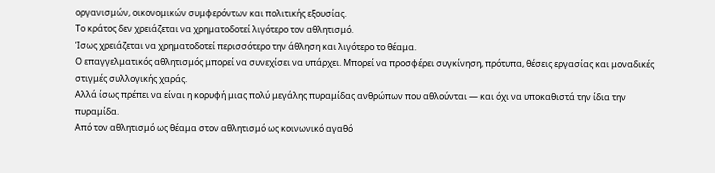οργανισμών, οικονομικών συμφερόντων και πολιτικής εξουσίας.
Το κράτος δεν χρειάζεται να χρηματοδοτεί λιγότερο τον αθλητισμό.
Ίσως χρειάζεται να χρηματοδοτεί περισσότερο την άθληση και λιγότερο το θέαμα.
Ο επαγγελματικός αθλητισμός μπορεί να συνεχίσει να υπάρχει. Μπορεί να προσφέρει συγκίνηση, πρότυπα, θέσεις εργασίας και μοναδικές στιγμές συλλογικής χαράς.
Αλλά ίσως πρέπει να είναι η κορυφή μιας πολύ μεγάλης πυραμίδας ανθρώπων που αθλούνται — και όχι να υποκαθιστά την ίδια την πυραμίδα.
Από τον αθλητισμό ως θέαμα στον αθλητισμό ως κοινωνικό αγαθό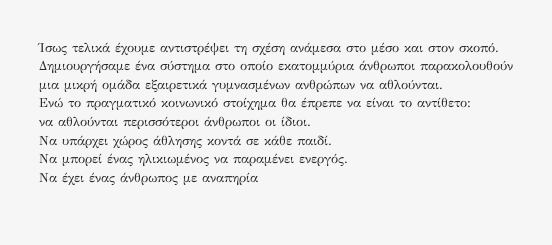Ίσως τελικά έχουμε αντιστρέψει τη σχέση ανάμεσα στο μέσο και στον σκοπό.
Δημιουργήσαμε ένα σύστημα στο οποίο εκατομμύρια άνθρωποι παρακολουθούν μια μικρή ομάδα εξαιρετικά γυμνασμένων ανθρώπων να αθλούνται.
Ενώ το πραγματικό κοινωνικό στοίχημα θα έπρεπε να είναι το αντίθετο:
να αθλούνται περισσότεροι άνθρωποι οι ίδιοι.
Να υπάρχει χώρος άθλησης κοντά σε κάθε παιδί.
Να μπορεί ένας ηλικιωμένος να παραμένει ενεργός.
Να έχει ένας άνθρωπος με αναπηρία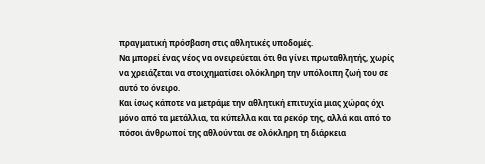πραγματική πρόσβαση στις αθλητικές υποδομές.
Να μπορεί ένας νέος να ονειρεύεται ότι θα γίνει πρωταθλητής, χωρίς να χρειάζεται να στοιχηματίσει ολόκληρη την υπόλοιπη ζωή του σε αυτό το όνειρο.
Και ίσως κάποτε να μετράμε την αθλητική επιτυχία μιας χώρας όχι μόνο από τα μετάλλια, τα κύπελλα και τα ρεκόρ της, αλλά και από το πόσοι άνθρωποί της αθλούνται σε ολόκληρη τη διάρκεια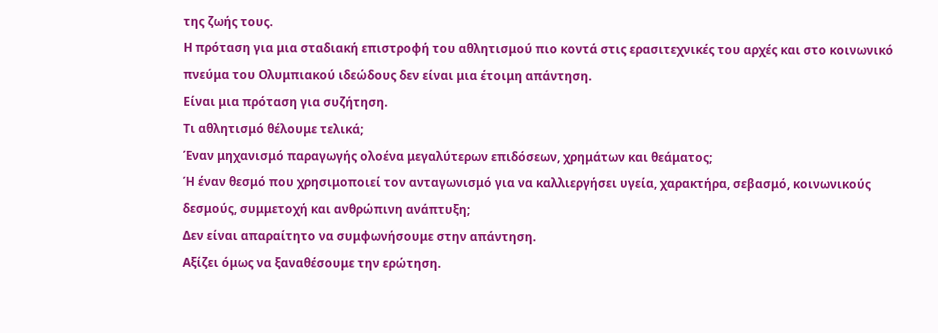της ζωής τους.
Η πρόταση για μια σταδιακή επιστροφή του αθλητισμού πιο κοντά στις ερασιτεχνικές του αρχές και στο κοινωνικό πνεύμα του Ολυμπιακού ιδεώδους δεν είναι μια έτοιμη απάντηση.
Είναι μια πρόταση για συζήτηση.
Τι αθλητισμό θέλουμε τελικά;
Έναν μηχανισμό παραγωγής ολοένα μεγαλύτερων επιδόσεων, χρημάτων και θεάματος;
Ή έναν θεσμό που χρησιμοποιεί τον ανταγωνισμό για να καλλιεργήσει υγεία, χαρακτήρα, σεβασμό, κοινωνικούς δεσμούς, συμμετοχή και ανθρώπινη ανάπτυξη;
Δεν είναι απαραίτητο να συμφωνήσουμε στην απάντηση.
Αξίζει όμως να ξαναθέσουμε την ερώτηση.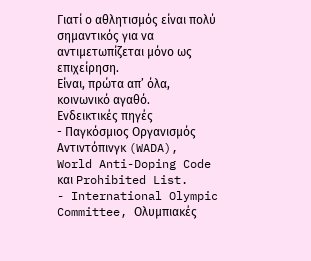Γιατί ο αθλητισμός είναι πολύ σημαντικός για να αντιμετωπίζεται μόνο ως επιχείρηση.
Είναι, πρώτα απ’ όλα, κοινωνικό αγαθό.
Ενδεικτικές πηγές
- Παγκόσμιος Οργανισμός Αντιντόπινγκ (WADA), World Anti-Doping Code και Prohibited List.
- International Olympic Committee, Ολυμπιακές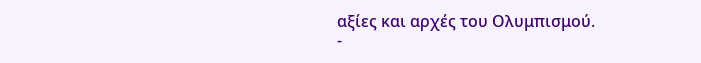αξίες και αρχές του Ολυμπισμού.
-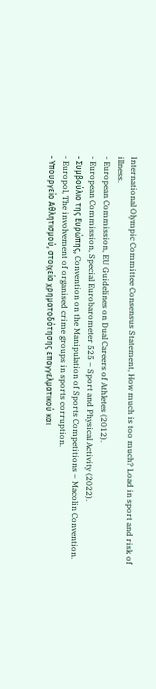International Olympic Committee Consensus Statement, How much is too much? Load in sport and risk of illness.
- European Commission, EU Guidelines on Dual Careers of Athletes (2012).
- European Commission, Special Eurobarometer 525 – Sport and Physical Activity (2022).
- Συμβούλιο της Ευρώπης, Convention on the Manipulation of Sports Competitions – Macolin Convention.
- Europol, The involvement of organised crime groups in sports corruption.
- Υπουργείο Αθλητισμού, στοιχεία χρηματοδότησης επαγγελματικού και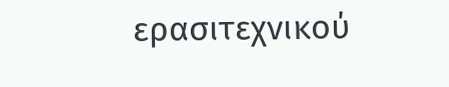ερασιτεχνικού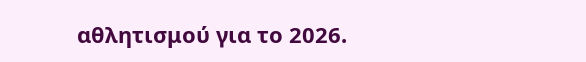αθλητισμού για το 2026.